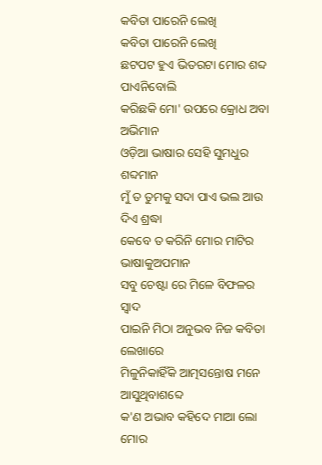କବିତା ପାରେନି ଲେଖି
କବିତା ପାରେନି ଲେଖି
ଛଟପଟ ହୁଏ ଭିତରଟା ମୋର ଶବ୍ଦ ପାଏନିବୋଲି
କରିଛକି ମୋ' ଉପରେ କ୍ରୋଧ ଅବା ଅଭିମାନ
ଓଡ଼ିଆ ଭାଷାର ସେହି ସୁମଧୁର ଶବ୍ଦମାନ
ମୁଁ ତ ତୁମକୁ ସଦା ପାଏ ଭଲ ଆଉ ଦିଏ ଶ୍ରଦ୍ଧା
କେବେ ତ କରିନି ମୋର ମାଟିର ଭାଷାକୁଅପମାନ
ସବୁ ଚେଷ୍ଟା ରେ ମିଳେ ବିଫଳର ସ୍ୱାଦ
ପାଇନି ମିଠା ଅନୁଭବ ନିଜ କବିତା ଲେଖାରେ
ମିଳୁନିକାହିଁକି ଆତ୍ମସନ୍ତୋଷ ମନେ ଆସୁଥିବାଶବ୍ଦେ
କ'ଣ ଅଭାବ କହିଦେ ମାଆ ଲୋ ମୋର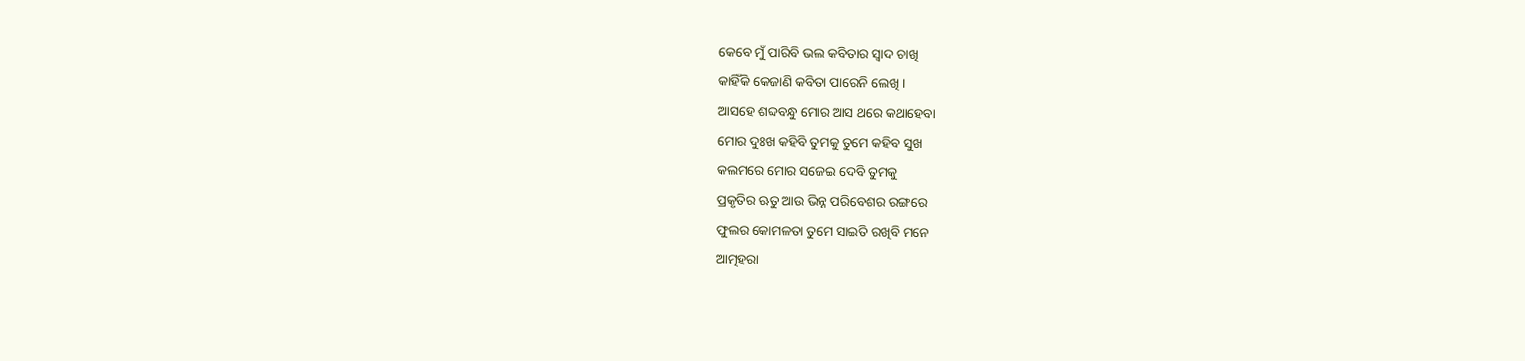କେବେ ମୁଁ ପାରିବି ଭଲ କବିତାର ସ୍ୱାଦ ଚାଖି
କାହିଁକି କେଜାଣି କବିତା ପାରେନି ଲେଖି ।
ଆସହେ ଶବ୍ଦବନ୍ଧୁ ମୋର ଆସ ଥରେ କଥାହେବା
ମୋର ଦୁଃଖ କହିବି ତୁମକୁ ତୁମେ କହିବ ସୁଖ
କଲମରେ ମୋର ସଜେଇ ଦେବି ତୁମକୁ
ପ୍ରକୃତିର ଋତୁ ଆଉ ଭିନ୍ନ ପରିବେଶର ରଙ୍ଗରେ
ଫୁଲର କୋମଳତା ତୁମେ ସାଇତି ରଖିବି ମନେ
ଆତ୍ମହରା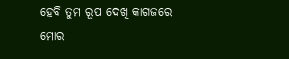ହେବି ତୁମ ରୂପ ଦେଖି କାଗଜରେ
ମୋର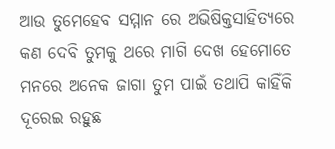ଆଉ ତୁମେହେବ ସମ୍ମାନ ରେ ଅଭିଷିକ୍ତସାହିତ୍ୟରେ
କଣ ଦେବି ତୁମକୁ ଥରେ ମାଗି ଦେଖ ହେମୋତେ
ମନରେ ଅନେକ ଜାଗା ତୁମ ପାଇଁ ତଥାପି କାହିଁକି
ଦୂରେଇ ରହୁଛ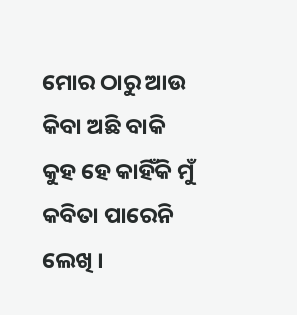ମୋର ଠାରୁ ଆଉ କିବା ଅଛି ବାକି
କୁହ ହେ କାହିଁକି ମୁଁ କବିତା ପାରେନି ଲେଖି ।